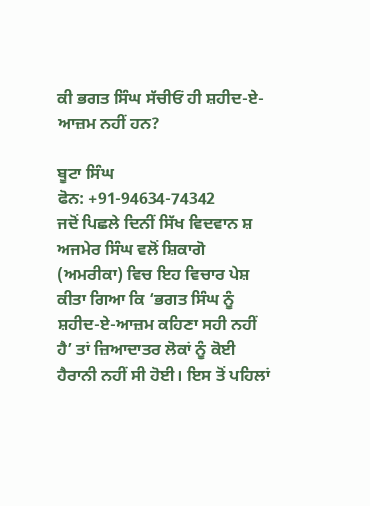ਕੀ ਭਗਤ ਸਿੰਘ ਸੱਚੀਓਂ ਹੀ ਸ਼ਹੀਦ-ਏ-ਆਜ਼ਮ ਨਹੀਂ ਹਨ?

ਬੂਟਾ ਸਿੰਘ
ਫੋਨ: +91-94634-74342
ਜਦੋਂ ਪਿਛਲੇ ਦਿਨੀਂ ਸਿੱਖ ਵਿਦਵਾਨ ਸ਼ ਅਜਮੇਰ ਸਿੰਘ ਵਲੋਂ ਸ਼ਿਕਾਗੋ (ਅਮਰੀਕਾ) ਵਿਚ ਇਹ ਵਿਚਾਰ ਪੇਸ਼ ਕੀਤਾ ਗਿਆ ਕਿ ‘ਭਗਤ ਸਿੰਘ ਨੂੰ ਸ਼ਹੀਦ-ਏ-ਆਜ਼ਮ ਕਹਿਣਾ ਸਹੀ ਨਹੀਂ ਹੈ’ ਤਾਂ ਜ਼ਿਆਦਾਤਰ ਲੋਕਾਂ ਨੂੰ ਕੋਈ ਹੈਰਾਨੀ ਨਹੀਂ ਸੀ ਹੋਈ। ਇਸ ਤੋਂ ਪਹਿਲਾਂ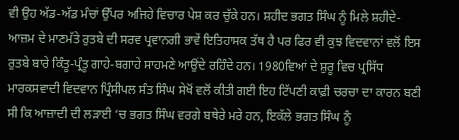ਵੀ ਉਹ ਅੱਡ-ਅੱਡ ਮੰਚਾਂ ਉੱਪਰ ਅਜਿਹੇ ਵਿਚਾਰ ਪੇਸ਼ ਕਰ ਚੁੱਕੇ ਹਨ। ਸ਼ਹੀਦ ਭਗਤ ਸਿੰਘ ਨੂੰ ਮਿਲੇ ਸ਼ਹੀਦੇ-ਆਜ਼ਮ ਦੇ ਮਾਣਮੱਤੇ ਰੁਤਬੇ ਦੀ ਸਰਵ ਪ੍ਰਵਾਨਗੀ ਭਾਵੇਂ ਇਤਿਹਾਸਕ ਤੱਥ ਹੈ ਪਰ ਫਿਰ ਵੀ ਕੁਝ ਵਿਦਵਾਨਾਂ ਵਲੋਂ ਇਸ ਰੁਤਬੇ ਬਾਰੇ ਕਿੰਤੂ-ਪ੍ਰੰਤੂ ਗਾਹੇ-ਬਗਾਹੇ ਸਾਹਮਣੇ ਆਉਂਦੇ ਰਹਿੰਦੇ ਹਨ। 1980ਵਿਆਂ ਦੇ ਸ਼ੁਰੂ ਵਿਚ ਪ੍ਰਸਿੱਧ ਮਾਰਕਸਵਾਦੀ ਵਿਦਵਾਨ ਪ੍ਰਿੰਸੀਪਲ ਸੰਤ ਸਿੰਘ ਸੇਖੋਂ ਵਲੋਂ ਕੀਤੀ ਗਈ ਇਹ ਟਿੱਪਣੀ ਕਾਫ਼ੀ ਚਰਚਾ ਦਾ ਕਾਰਨ ਬਣੀ ਸੀ ਕਿ ਆਜ਼ਾਦੀ ਦੀ ਲੜਾਈ ‘ਚ ਭਗਤ ਸਿੰਘ ਵਰਗੇ ਬਥੇਰੇ ਮਰੇ ਹਨ, ਇਕੱਲੇ ਭਗਤ ਸਿੰਘ ਨੂੰ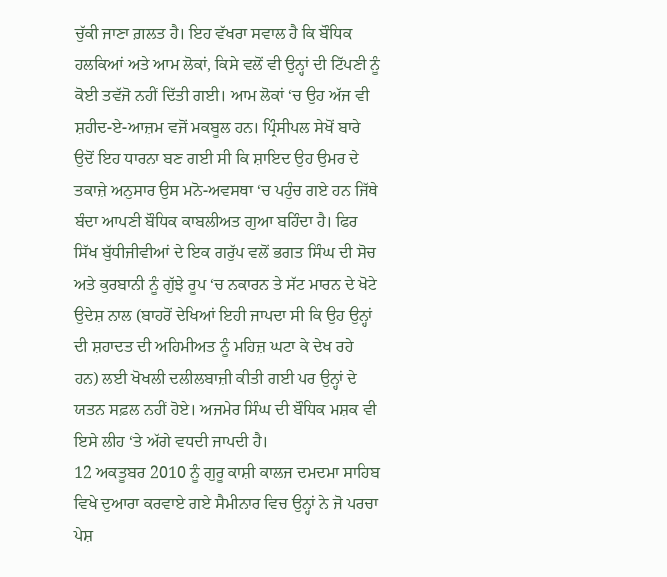ਚੁੱਕੀ ਜਾਣਾ ਗ਼ਲਤ ਹੈ। ਇਹ ਵੱਖਰਾ ਸਵਾਲ ਹੈ ਕਿ ਬੌਧਿਕ ਹਲਕਿਆਂ ਅਤੇ ਆਮ ਲੋਕਾਂ, ਕਿਸੇ ਵਲੋਂ ਵੀ ਉਨ੍ਹਾਂ ਦੀ ਟਿੱਪਣੀ ਨੂੰ ਕੋਈ ਤਵੱਜੋ ਨਹੀਂ ਦਿੱਤੀ ਗਈ। ਆਮ ਲੋਕਾਂ ‘ਚ ਉਹ ਅੱਜ ਵੀ ਸ਼ਹੀਦ-ਏ-ਆਜ਼ਮ ਵਜੋਂ ਮਕਬੂਲ ਹਨ। ਪ੍ਰਿੰਸੀਪਲ ਸੇਖੋਂ ਬਾਰੇ ਉਦੋਂ ਇਹ ਧਾਰਨਾ ਬਣ ਗਈ ਸੀ ਕਿ ਸ਼ਾਇਦ ਉਹ ਉਮਰ ਦੇ ਤਕਾਜ਼ੇ ਅਨੁਸਾਰ ਉਸ ਮਨੋ-ਅਵਸਥਾ ‘ਚ ਪਹੁੰਚ ਗਏ ਹਨ ਜਿੱਥੇ ਬੰਦਾ ਆਪਣੀ ਬੌਧਿਕ ਕਾਬਲੀਅਤ ਗੁਆ ਬਹਿੰਦਾ ਹੈ। ਫਿਰ ਸਿੱਖ ਬੁੱਧੀਜੀਵੀਆਂ ਦੇ ਇਕ ਗਰੁੱਪ ਵਲੋਂ ਭਗਤ ਸਿੰਘ ਦੀ ਸੋਚ ਅਤੇ ਕੁਰਬਾਨੀ ਨੂੰ ਗੁੱਝੇ ਰੂਪ ‘ਚ ਨਕਾਰਨ ਤੇ ਸੱਟ ਮਾਰਨ ਦੇ ਖੋਟੇ ਉਦੇਸ਼ ਨਾਲ (ਬਾਹਰੋਂ ਦੇਖਿਆਂ ਇਹੀ ਜਾਪਦਾ ਸੀ ਕਿ ਉਹ ਉਨ੍ਹਾਂ ਦੀ ਸ਼ਹਾਦਤ ਦੀ ਅਹਿਮੀਅਤ ਨੂੰ ਮਹਿਜ਼ ਘਟਾ ਕੇ ਦੇਖ ਰਹੇ ਹਨ) ਲਈ ਖੋਖਲੀ ਦਲੀਲਬਾਜ਼ੀ ਕੀਤੀ ਗਈ ਪਰ ਉਨ੍ਹਾਂ ਦੇ ਯਤਨ ਸਫ਼ਲ ਨਹੀਂ ਹੋਏ। ਅਜਮੇਰ ਸਿੰਘ ਦੀ ਬੌਧਿਕ ਮਸ਼ਕ ਵੀ ਇਸੇ ਲੀਹ ‘ਤੇ ਅੱਗੇ ਵਧਦੀ ਜਾਪਦੀ ਹੈ।
12 ਅਕਤੂਬਰ 2010 ਨੂੰ ਗੁਰੂ ਕਾਸ਼ੀ ਕਾਲਜ ਦਮਦਮਾ ਸਾਹਿਬ ਵਿਖੇ ਦੁਆਰਾ ਕਰਵਾਏ ਗਏ ਸੈਮੀਨਾਰ ਵਿਚ ਉਨ੍ਹਾਂ ਨੇ ਜੋ ਪਰਚਾ ਪੇਸ਼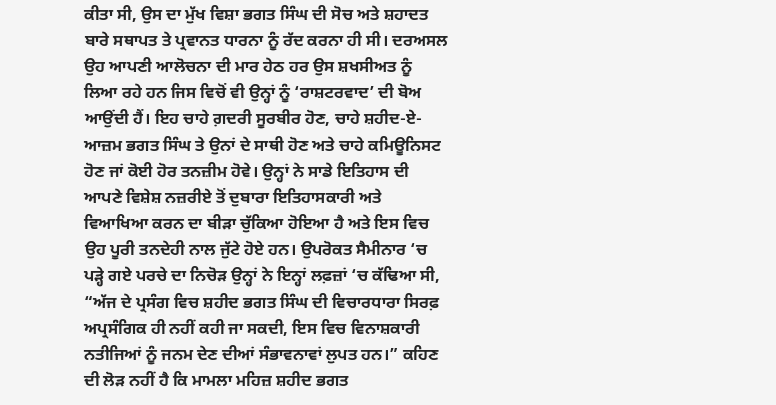ਕੀਤਾ ਸੀ, ਉਸ ਦਾ ਮੁੱਖ ਵਿਸ਼ਾ ਭਗਤ ਸਿੰਘ ਦੀ ਸੋਚ ਅਤੇ ਸ਼ਹਾਦਤ ਬਾਰੇ ਸਥਾਪਤ ਤੇ ਪ੍ਰਵਾਨਤ ਧਾਰਨਾ ਨੂੰ ਰੱਦ ਕਰਨਾ ਹੀ ਸੀ। ਦਰਅਸਲ ਉਹ ਆਪਣੀ ਆਲੋਚਨਾ ਦੀ ਮਾਰ ਹੇਠ ਹਰ ਉਸ ਸ਼ਖਸੀਅਤ ਨੂੰ ਲਿਆ ਰਹੇ ਹਨ ਜਿਸ ਵਿਚੋਂ ਵੀ ਉਨ੍ਹਾਂ ਨੂੰ ‘ਰਾਸ਼ਟਰਵਾਦ’ ਦੀ ਬੋਅ ਆਉਂਦੀ ਹੈਂ। ਇਹ ਚਾਹੇ ਗ਼ਦਰੀ ਸੂਰਬੀਰ ਹੋਣ, ਚਾਹੇ ਸ਼ਹੀਦ-ਏ-ਆਜ਼ਮ ਭਗਤ ਸਿੰਘ ਤੇ ਉਨਾਂ ਦੇ ਸਾਥੀ ਹੋਣ ਅਤੇ ਚਾਹੇ ਕਮਿਊਨਿਸਟ ਹੋਣ ਜਾਂ ਕੋਈ ਹੋਰ ਤਨਜ਼ੀਮ ਹੋਵੇ। ਉਨ੍ਹਾਂ ਨੇ ਸਾਡੇ ਇਤਿਹਾਸ ਦੀ ਆਪਣੇ ਵਿਸ਼ੇਸ਼ ਨਜ਼ਰੀਏ ਤੋਂ ਦੁਬਾਰਾ ਇਤਿਹਾਸਕਾਰੀ ਅਤੇ ਵਿਆਖਿਆ ਕਰਨ ਦਾ ਬੀੜਾ ਚੁੱਕਿਆ ਹੋਇਆ ਹੈ ਅਤੇ ਇਸ ਵਿਚ ਉਹ ਪੂਰੀ ਤਨਦੇਹੀ ਨਾਲ ਜੁੱਟੇ ਹੋਏ ਹਨ। ਉਪਰੋਕਤ ਸੈਮੀਨਾਰ ‘ਚ ਪੜ੍ਹੇ ਗਏ ਪਰਚੇ ਦਾ ਨਿਚੋੜ ਉਨ੍ਹਾਂ ਨੇ ਇਨ੍ਹਾਂ ਲਫ਼ਜ਼ਾਂ ‘ਚ ਕੱਢਿਆ ਸੀ, “ਅੱਜ ਦੇ ਪ੍ਰਸੰਗ ਵਿਚ ਸ਼ਹੀਦ ਭਗਤ ਸਿੰਘ ਦੀ ਵਿਚਾਰਧਾਰਾ ਸਿਰਫ਼ ਅਪ੍ਰਸੰਗਿਕ ਹੀ ਨਹੀਂ ਕਹੀ ਜਾ ਸਕਦੀ, ਇਸ ਵਿਚ ਵਿਨਾਸ਼ਕਾਰੀ ਨਤੀਜਿਆਂ ਨੂੰ ਜਨਮ ਦੇਣ ਦੀਆਂ ਸੰਭਾਵਨਾਵਾਂ ਲੁਪਤ ਹਨ।” ਕਹਿਣ ਦੀ ਲੋੜ ਨਹੀਂ ਹੈ ਕਿ ਮਾਮਲਾ ਮਹਿਜ਼ ਸ਼ਹੀਦ ਭਗਤ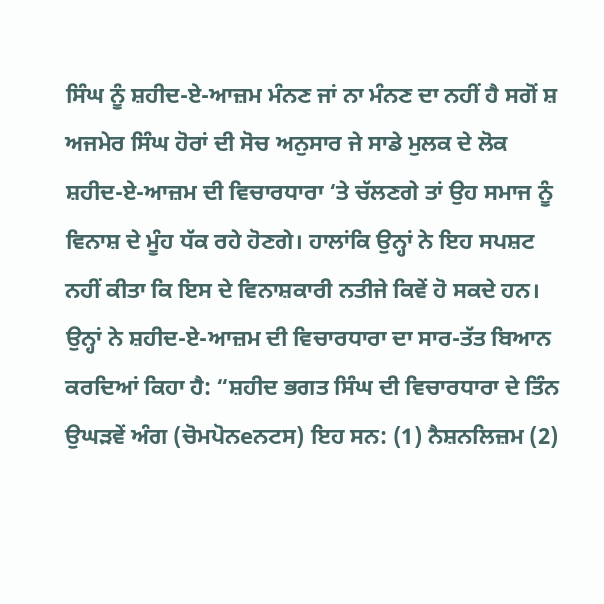ਸਿੰਘ ਨੂੰ ਸ਼ਹੀਦ-ਏ-ਆਜ਼ਮ ਮੰਨਣ ਜਾਂ ਨਾ ਮੰਨਣ ਦਾ ਨਹੀਂ ਹੈ ਸਗੋਂ ਸ਼ ਅਜਮੇਰ ਸਿੰਘ ਹੋਰਾਂ ਦੀ ਸੋਚ ਅਨੁਸਾਰ ਜੇ ਸਾਡੇ ਮੁਲਕ ਦੇ ਲੋਕ ਸ਼ਹੀਦ-ਏ-ਆਜ਼ਮ ਦੀ ਵਿਚਾਰਧਾਰਾ ‘ਤੇ ਚੱਲਣਗੇ ਤਾਂ ਉਹ ਸਮਾਜ ਨੂੰ ਵਿਨਾਸ਼ ਦੇ ਮੂੰਹ ਧੱਕ ਰਹੇ ਹੋਣਗੇ। ਹਾਲਾਂਕਿ ਉਨ੍ਹਾਂ ਨੇ ਇਹ ਸਪਸ਼ਟ ਨਹੀਂ ਕੀਤਾ ਕਿ ਇਸ ਦੇ ਵਿਨਾਸ਼ਕਾਰੀ ਨਤੀਜੇ ਕਿਵੇਂ ਹੋ ਸਕਦੇ ਹਨ। ਉਨ੍ਹਾਂ ਨੇ ਸ਼ਹੀਦ-ਏ-ਆਜ਼ਮ ਦੀ ਵਿਚਾਰਧਾਰਾ ਦਾ ਸਾਰ-ਤੱਤ ਬਿਆਨ ਕਰਦਿਆਂ ਕਿਹਾ ਹੈ: “ਸ਼ਹੀਦ ਭਗਤ ਸਿੰਘ ਦੀ ਵਿਚਾਰਧਾਰਾ ਦੇ ਤਿੰਨ ਉਘੜਵੇਂ ਅੰਗ (ਚੋਮਪੋਨeਨਟਸ) ਇਹ ਸਨ: (1) ਨੈਸ਼ਨਲਿਜ਼ਮ (2)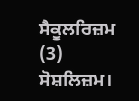ਸੈਕੂਲਰਿਜ਼ਮ (3) ਸੋਸ਼ਲਿਜ਼ਮ।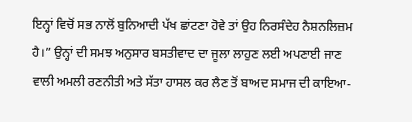ਇਨ੍ਹਾਂ ਵਿਚੋਂ ਸਭ ਨਾਲੋਂ ਬੁਨਿਆਦੀ ਪੱਖ ਛਾਂਟਣਾ ਹੋਵੇ ਤਾਂ ਉਹ ਨਿਰਸੰਦੇਹ ਨੈਸ਼ਨਲਿਜ਼ਮ ਹੈ।” ਉਨ੍ਹਾਂ ਦੀ ਸਮਝ ਅਨੁਸਾਰ ਬਸਤੀਵਾਦ ਦਾ ਜੂਲਾ ਲਾਹੁਣ ਲਈ ਅਪਣਾਈ ਜਾਣ ਵਾਲੀ ਅਮਲੀ ਰਣਨੀਤੀ ਅਤੇ ਸੱਤਾ ਹਾਸਲ ਕਰ ਲੈਣ ਤੋਂ ਬਾਅਦ ਸਮਾਜ ਦੀ ਕਾਇਆ-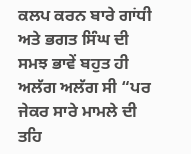ਕਲਪ ਕਰਨ ਬਾਰੇ ਗਾਂਧੀ ਅਤੇ ਭਗਤ ਸਿੰਘ ਦੀ ਸਮਝ ਭਾਵੇਂ ਬਹੁਤ ਹੀ ਅਲੱਗ ਅਲੱਗ ਸੀ “ਪਰ ਜੇਕਰ ਸਾਰੇ ਮਾਮਲੇ ਦੀ ਤਹਿ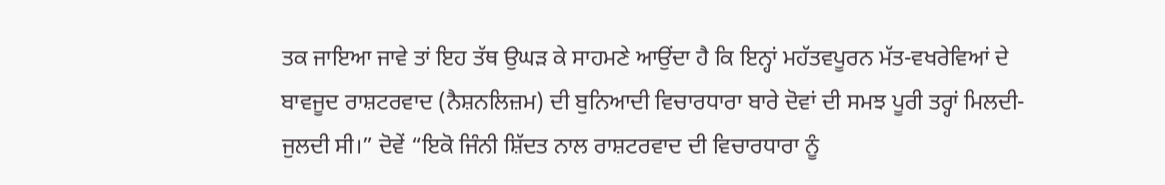ਤਕ ਜਾਇਆ ਜਾਵੇ ਤਾਂ ਇਹ ਤੱਥ ਉਘੜ ਕੇ ਸਾਹਮਣੇ ਆਉਂਦਾ ਹੈ ਕਿ ਇਨ੍ਹਾਂ ਮਹੱਤਵਪੂਰਨ ਮੱਤ-ਵਖਰੇਵਿਆਂ ਦੇ ਬਾਵਜੂਦ ਰਾਸ਼ਟਰਵਾਦ (ਨੈਸ਼ਨਲਿਜ਼ਮ) ਦੀ ਬੁਨਿਆਦੀ ਵਿਚਾਰਧਾਰਾ ਬਾਰੇ ਦੋਵਾਂ ਦੀ ਸਮਝ ਪੂਰੀ ਤਰ੍ਹਾਂ ਮਿਲਦੀ-ਜੁਲਦੀ ਸੀ।” ਦੋਵੇਂ “ਇਕੋ ਜਿੰਨੀ ਸ਼ਿੱਦਤ ਨਾਲ ਰਾਸ਼ਟਰਵਾਦ ਦੀ ਵਿਚਾਰਧਾਰਾ ਨੂੰ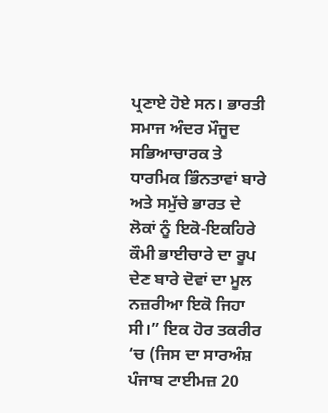ਪ੍ਰਣਾਏ ਹੋਏ ਸਨ। ਭਾਰਤੀ ਸਮਾਜ ਅੰਦਰ ਮੌਜੂਦ ਸਭਿਆਚਾਰਕ ਤੇ ਧਾਰਮਿਕ ਭਿੰਨਤਾਵਾਂ ਬਾਰੇ ਅਤੇ ਸਮੁੱਚੇ ਭਾਰਤ ਦੇ ਲੋਕਾਂ ਨੂੰ ਇਕੋ-ਇਕਹਿਰੇ ਕੌਮੀ ਭਾਈਚਾਰੇ ਦਾ ਰੂਪ ਦੇਣ ਬਾਰੇ ਦੋਵਾਂ ਦਾ ਮੂਲ ਨਜ਼ਰੀਆ ਇਕੋ ਜਿਹਾ ਸੀ।” ਇਕ ਹੋਰ ਤਕਰੀਰ ‘ਚ (ਜਿਸ ਦਾ ਸਾਰਅੰਸ਼ ਪੰਜਾਬ ਟਾਈਮਜ਼ 20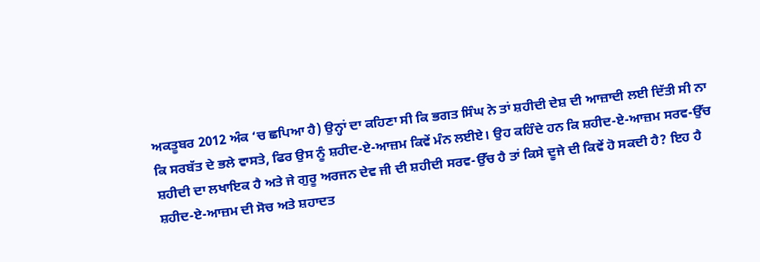ਅਕਤੂਬਰ 2012 ਅੰਕ ‘ਚ ਛਪਿਆ ਹੈ) ਉਨ੍ਹਾਂ ਦਾ ਕਹਿਣਾ ਸੀ ਕਿ ਭਗਤ ਸਿੰਘ ਨੇ ਤਾਂ ਸ਼ਹੀਦੀ ਦੇਸ਼ ਦੀ ਆਜ਼ਾਦੀ ਲਈ ਦਿੱਤੀ ਸੀ ਨਾ ਕਿ ਸਰਬੱਤ ਦੇ ਭਲੇ ਵਾਸਤੇ, ਫਿਰ ਉਸ ਨੂੰ ਸ਼ਹੀਦ-ਏ-ਆਜ਼ਮ ਕਿਵੇਂ ਮੰਨ ਲਈਏ। ਉਹ ਕਹਿੰਦੇ ਹਨ ਕਿ ਸ਼ਹੀਦ-ਏ-ਆਜ਼ਮ ਸਰਵ-ਉੱਚ ਸ਼ਹੀਦੀ ਦਾ ਲਖਾਇਕ ਹੈ ਅਤੇ ਜੇ ਗੁਰੂ ਅਰਜਨ ਦੇਵ ਜੀ ਦੀ ਸ਼ਹੀਦੀ ਸਰਵ-ਉੱਚ ਹੈ ਤਾਂ ਕਿਸੇ ਦੂਜੇ ਦੀ ਕਿਵੇਂ ਹੋ ਸਕਦੀ ਹੈ? ਇਹ ਹੈ ਸ਼ਹੀਦ-ਏ-ਆਜ਼ਮ ਦੀ ਸੋਚ ਅਤੇ ਸ਼ਹਾਦਤ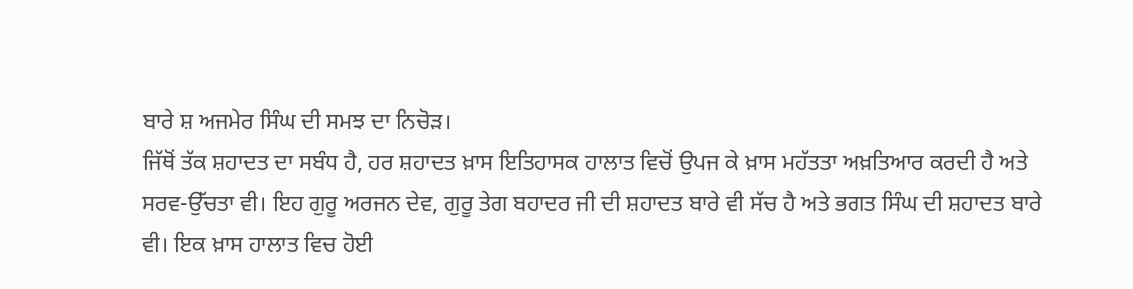ਬਾਰੇ ਸ਼ ਅਜਮੇਰ ਸਿੰਘ ਦੀ ਸਮਝ ਦਾ ਨਿਚੋੜ।
ਜਿੱਥੋਂ ਤੱਕ ਸ਼ਹਾਦਤ ਦਾ ਸਬੰਧ ਹੈ, ਹਰ ਸ਼ਹਾਦਤ ਖ਼ਾਸ ਇਤਿਹਾਸਕ ਹਾਲਾਤ ਵਿਚੋਂ ਉਪਜ ਕੇ ਖ਼ਾਸ ਮਹੱਤਤਾ ਅਖ਼ਤਿਆਰ ਕਰਦੀ ਹੈ ਅਤੇ ਸਰਵ-ਉੱਚਤਾ ਵੀ। ਇਹ ਗੁਰੂ ਅਰਜਨ ਦੇਵ, ਗੁਰੂ ਤੇਗ ਬਹਾਦਰ ਜੀ ਦੀ ਸ਼ਹਾਦਤ ਬਾਰੇ ਵੀ ਸੱਚ ਹੈ ਅਤੇ ਭਗਤ ਸਿੰਘ ਦੀ ਸ਼ਹਾਦਤ ਬਾਰੇ ਵੀ। ਇਕ ਖ਼ਾਸ ਹਾਲਾਤ ਵਿਚ ਹੋਈ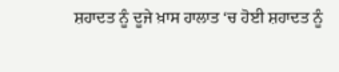ਸ਼ਹਾਦਤ ਨੂੰ ਦੂਜੇ ਖ਼ਾਸ ਹਾਲਾਤ ‘ਚ ਹੋਈ ਸ਼ਹਾਦਤ ਨੂੰ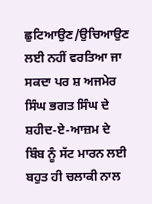ਛੁਟਿਆਉਣ/ਉਚਿਆਉਣ ਲਈ ਨਹੀਂ ਵਰਤਿਆ ਜਾ ਸਕਦਾ ਪਰ ਸ਼ ਅਜਮੇਰ ਸਿੰਘ ਭਗਤ ਸਿੰਘ ਦੇ ਸ਼ਹੀਦ-ਏ-ਆਜ਼ਮ ਦੇ ਬਿੰਬ ਨੂੰ ਸੱਟ ਮਾਰਨ ਲਈ ਬਹੁਤ ਹੀ ਚਲਾਕੀ ਨਾਲ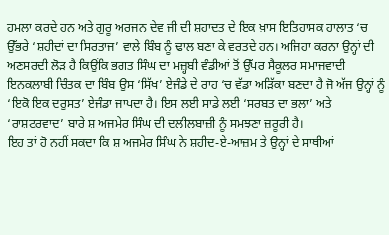ਹਮਲਾ ਕਰਦੇ ਹਨ ਅਤੇ ਗੁਰੂ ਅਰਜਨ ਦੇਵ ਜੀ ਦੀ ਸ਼ਹਾਦਤ ਦੇ ਇਕ ਖ਼ਾਸ ਇਤਿਹਾਸਕ ਹਾਲਾਤ ‘ਚ ਉੱਭਰੇ ‘ਸ਼ਹੀਦਾਂ ਦਾ ਸਿਰਤਾਜ’ ਵਾਲੇ ਬਿੰਬ ਨੂੰ ਢਾਲ ਬਣਾ ਕੇ ਵਰਤਦੇ ਹਨ। ਅਜਿਹਾ ਕਰਨਾ ਉਨ੍ਹਾਂ ਦੀ ਅਣਸਰਦੀ ਲੋੜ ਹੈ ਕਿਉਂਕਿ ਭਗਤ ਸਿੰਘ ਦਾ ਮਜ਼੍ਹਬੀ ਵੰਡੀਆਂ ਤੋਂ ਉੱਪਰ ਸੈਕੂਲਰ ਸਮਾਜਵਾਦੀ ਇਨਕਲਾਬੀ ਚਿੰਤਕ ਦਾ ਬਿੰਬ ਉਸ ‘ਸਿੱਖ’ ਏਜੰਡੇ ਦੇ ਰਾਹ ‘ਚ ਵੱਡਾ ਅੜਿੱਕਾ ਬਣਦਾ ਹੈ ਜੋ ਅੱਜ ਉਨ੍ਹਾਂ ਨੂੰ ‘ਇਕੋ ਇਕ ਦਰੁਸਤ’ ਏਜੰਡਾ ਜਾਪਦਾ ਹੈ। ਇਸ ਲਈ ਸਾਡੇ ਲਈ ‘ਸਰਬਤ ਦਾ ਭਲਾ’ ਅਤੇ ‘ਰਾਸ਼ਟਰਵਾਦ’ ਬਾਰੇ ਸ਼ ਅਜਮੇਰ ਸਿੰਘ ਦੀ ਦਲੀਲਬਾਜ਼ੀ ਨੂੰ ਸਮਝਣਾ ਜ਼ਰੂਰੀ ਹੈ।
ਇਹ ਤਾਂ ਹੋ ਨਹੀਂ ਸਕਦਾ ਕਿ ਸ਼ ਅਜਮੇਰ ਸਿੰਘ ਨੇ ਸ਼ਹੀਦ-ਏ-ਆਜ਼ਮ ਤੇ ਉਨ੍ਹਾਂ ਦੇ ਸਾਥੀਆਂ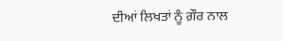ਦੀਆਂ ਲਿਖਤਾਂ ਨੂੰ ਗ਼ੌਰ ਨਾਲ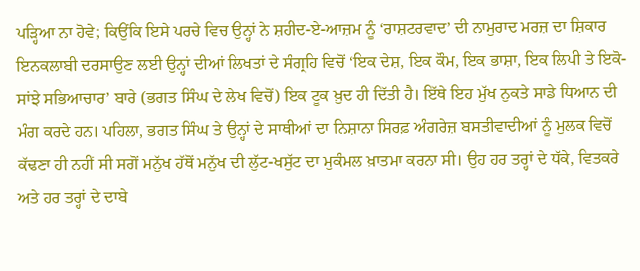ਪੜ੍ਹਿਆ ਨਾ ਹੋਵੇ; ਕਿਉਂਕਿ ਇਸੇ ਪਰਚੇ ਵਿਚ ਉਨ੍ਹਾਂ ਨੇ ਸ਼ਹੀਦ-ਏ-ਆਜ਼ਮ ਨੂੰ ‘ਰਾਸ਼ਟਰਵਾਦ’ ਦੀ ਨਾਮੁਰਾਦ ਮਰਜ਼ ਦਾ ਸ਼ਿਕਾਰ ਇਨਕਲਾਬੀ ਦਰਸਾਉਣ ਲਈ ਉਨ੍ਹਾਂ ਦੀਆਂ ਲਿਖਤਾਂ ਦੇ ਸੰਗ੍ਰਹਿ ਵਿਚੋਂ ‘ਇਕ ਦੇਸ਼, ਇਕ ਕੌਮ, ਇਕ ਭਾਸ਼ਾ, ਇਕ ਲਿਪੀ ਤੇ ਇਕੋ-ਸਾਂਝੇ ਸਭਿਆਚਾਰ’ ਬਾਰੇ (ਭਗਤ ਸਿੰਘ ਦੇ ਲੇਖ ਵਿਚੋਂ) ਇਕ ਟੂਕ ਖ਼ੁਦ ਹੀ ਦਿੱਤੀ ਹੈ। ਇੱਥੇ ਇਹ ਮੁੱਖ ਨੁਕਤੇ ਸਾਡੇ ਧਿਆਨ ਦੀ ਮੰਗ ਕਰਦੇ ਹਨ। ਪਹਿਲਾ, ਭਗਤ ਸਿੰਘ ਤੇ ਉਨ੍ਹਾਂ ਦੇ ਸਾਥੀਆਂ ਦਾ ਨਿਸ਼ਾਨਾ ਸਿਰਫ਼ ਅੰਗਰੇਜ਼ ਬਸਤੀਵਾਦੀਆਂ ਨੂੰ ਮੁਲਕ ਵਿਚੋਂ ਕੱਢਣਾ ਹੀ ਨਹੀਂ ਸੀ ਸਗੋਂ ਮਨੁੱਖ ਹੱਥੋਂ ਮਨੁੱਖ ਦੀ ਲੁੱਟ-ਖਸੁੱਟ ਦਾ ਮੁਕੰਮਲ ਖ਼ਾਤਮਾ ਕਰਨਾ ਸੀ। ਉਹ ਹਰ ਤਰ੍ਹਾਂ ਦੇ ਧੱਕੇ, ਵਿਤਕਰੇ ਅਤੇ ਹਰ ਤਰ੍ਹਾਂ ਦੇ ਦਾਬੇ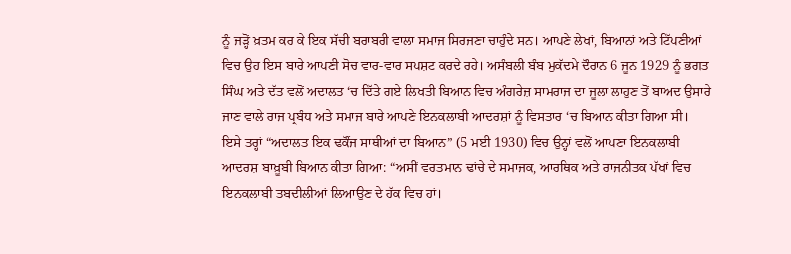ਨੂੰ ਜੜ੍ਹੋਂ ਖ਼ਤਮ ਕਰ ਕੇ ਇਕ ਸੱਚੀ ਬਰਾਬਰੀ ਵਾਲਾ ਸਮਾਜ ਸਿਰਜਣਾ ਚਾਹੁੰਦੇ ਸਨ। ਆਪਣੇ ਲੇਖਾਂ, ਬਿਆਨਾਂ ਅਤੇ ਟਿੱਪਣੀਆਂ ਵਿਚ ਉਹ ਇਸ ਬਾਰੇ ਆਪਣੀ ਸੋਚ ਵਾਰ-ਵਾਰ ਸਪਸ਼ਟ ਕਰਦੇ ਰਹੇ। ਅਸੰਬਲੀ ਬੰਬ ਮੁਕੱਦਮੇ ਦੌਰਾਨ 6 ਜੂਨ 1929 ਨੂੰ ਭਗਤ ਸਿੰਘ ਅਤੇ ਦੱਤ ਵਲੋਂ ਅਦਾਲਤ ‘ਚ ਦਿੱਤੇ ਗਏ ਲਿਖਤੀ ਬਿਆਨ ਵਿਚ ਅੰਗਰੇਜ਼ ਸਾਮਰਾਜ ਦਾ ਜੂਲਾ ਲਾਹੁਣ ਤੋਂ ਬਾਅਦ ਉਸਾਰੇ ਜਾਣ ਵਾਲੇ ਰਾਜ ਪ੍ਰਬੰਧ ਅਤੇ ਸਮਾਜ ਬਾਰੇ ਆਪਣੇ ਇਨਕਲਾਬੀ ਆਦਰਸ਼ਾਂ ਨੂੰ ਵਿਸਤਾਰ ‘ਚ ਬਿਆਨ ਕੀਤਾ ਗਿਆ ਸੀ। ਇਸੇ ਤਰ੍ਹਾਂ “ਅਦਾਲਤ ਇਕ ਢਕੌਂਜ ਸਾਥੀਆਂ ਦਾ ਬਿਆਨ” (5 ਮਈ 1930) ਵਿਚ ਉਨ੍ਹਾਂ ਵਲੋਂ ਆਪਣਾ ਇਨਕਲਾਬੀ ਆਦਰਸ਼ ਬਾਖ਼ੂਬੀ ਬਿਆਨ ਕੀਤਾ ਗਿਆ: “ਅਸੀਂ ਵਰਤਮਾਨ ਢਾਂਚੇ ਦੇ ਸਮਾਜਕ, ਆਰਥਿਕ ਅਤੇ ਰਾਜਨੀਤਕ ਪੱਖਾਂ ਵਿਚ ਇਨਕਲਾਬੀ ਤਬਦੀਲੀਆਂ ਲਿਆਉਣ ਦੇ ਹੱਕ ਵਿਚ ਹਾਂ।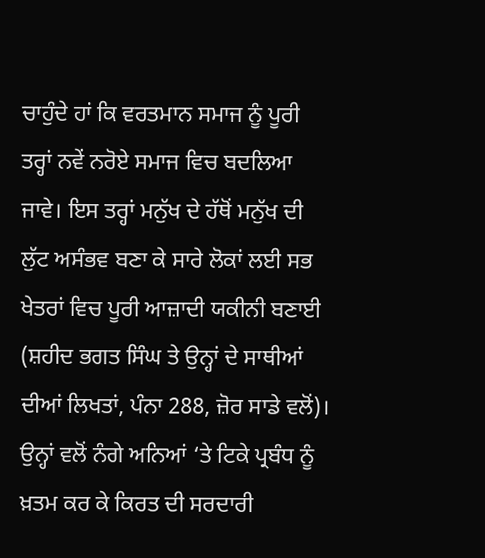ਚਾਹੁੰਦੇ ਹਾਂ ਕਿ ਵਰਤਮਾਨ ਸਮਾਜ ਨੂੰ ਪੂਰੀ ਤਰ੍ਹਾਂ ਨਵੇਂ ਨਰੋਏ ਸਮਾਜ ਵਿਚ ਬਦਲਿਆ ਜਾਵੇ। ਇਸ ਤਰ੍ਹਾਂ ਮਨੁੱਖ ਦੇ ਹੱਥੋਂ ਮਨੁੱਖ ਦੀ ਲੁੱਟ ਅਸੰਭਵ ਬਣਾ ਕੇ ਸਾਰੇ ਲੋਕਾਂ ਲਈ ਸਭ ਖੇਤਰਾਂ ਵਿਚ ਪੂਰੀ ਆਜ਼ਾਦੀ ਯਕੀਨੀ ਬਣਾਈ (ਸ਼ਹੀਦ ਭਗਤ ਸਿੰਘ ਤੇ ਉਨ੍ਹਾਂ ਦੇ ਸਾਥੀਆਂ ਦੀਆਂ ਲਿਖਤਾਂ, ਪੰਨਾ 288, ਜ਼ੋਰ ਸਾਡੇ ਵਲੋਂ)। ਉਨ੍ਹਾਂ ਵਲੋਂ ਨੰਗੇ ਅਨਿਆਂ ‘ਤੇ ਟਿਕੇ ਪ੍ਰਬੰਧ ਨੂੰ ਖ਼ਤਮ ਕਰ ਕੇ ਕਿਰਤ ਦੀ ਸਰਦਾਰੀ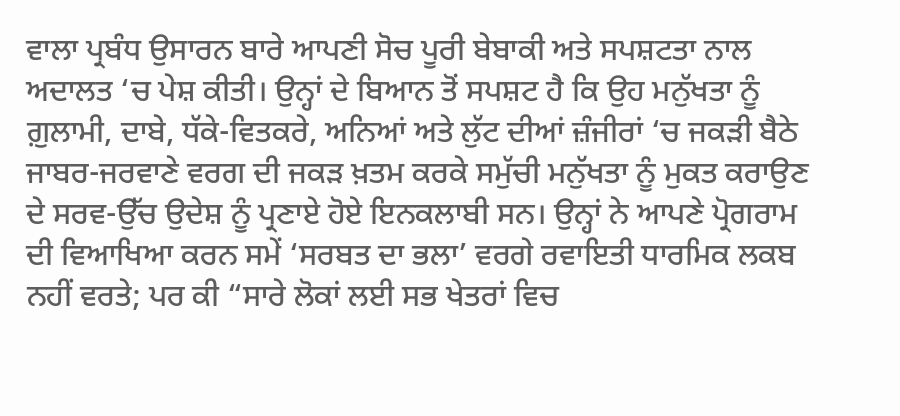ਵਾਲਾ ਪ੍ਰਬੰਧ ਉਸਾਰਨ ਬਾਰੇ ਆਪਣੀ ਸੋਚ ਪੂਰੀ ਬੇਬਾਕੀ ਅਤੇ ਸਪਸ਼ਟਤਾ ਨਾਲ ਅਦਾਲਤ ‘ਚ ਪੇਸ਼ ਕੀਤੀ। ਉਨ੍ਹਾਂ ਦੇ ਬਿਆਨ ਤੋਂ ਸਪਸ਼ਟ ਹੈ ਕਿ ਉਹ ਮਨੁੱਖਤਾ ਨੂੰ ਗ਼ੁਲਾਮੀ, ਦਾਬੇ, ਧੱਕੇ-ਵਿਤਕਰੇ, ਅਨਿਆਂ ਅਤੇ ਲੁੱਟ ਦੀਆਂ ਜ਼ੰਜੀਰਾਂ ‘ਚ ਜਕੜੀ ਬੈਠੇ ਜਾਬਰ-ਜਰਵਾਣੇ ਵਰਗ ਦੀ ਜਕੜ ਖ਼ਤਮ ਕਰਕੇ ਸਮੁੱਚੀ ਮਨੁੱਖਤਾ ਨੂੰ ਮੁਕਤ ਕਰਾਉਣ ਦੇ ਸਰਵ-ਉੱਚ ਉਦੇਸ਼ ਨੂੰ ਪ੍ਰਣਾਏ ਹੋਏ ਇਨਕਲਾਬੀ ਸਨ। ਉਨ੍ਹਾਂ ਨੇ ਆਪਣੇ ਪ੍ਰੋਗਰਾਮ ਦੀ ਵਿਆਖਿਆ ਕਰਨ ਸਮੇਂ ‘ਸਰਬਤ ਦਾ ਭਲਾ’ ਵਰਗੇ ਰਵਾਇਤੀ ਧਾਰਮਿਕ ਲਕਬ ਨਹੀਂ ਵਰਤੇ; ਪਰ ਕੀ “ਸਾਰੇ ਲੋਕਾਂ ਲਈ ਸਭ ਖੇਤਰਾਂ ਵਿਚ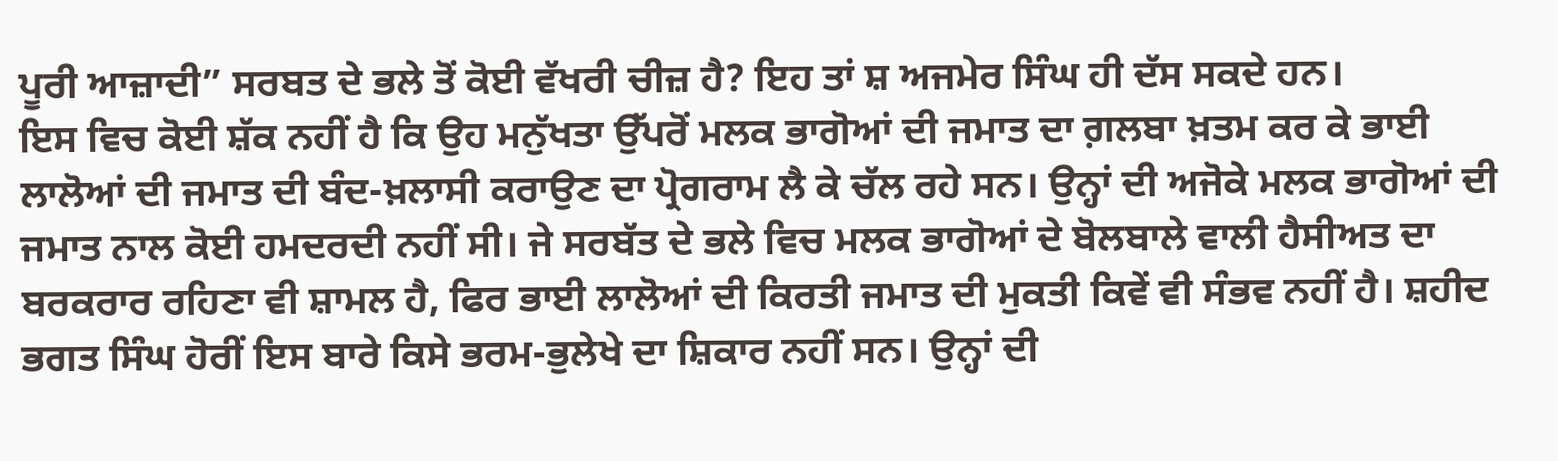ਪੂਰੀ ਆਜ਼ਾਦੀ” ਸਰਬਤ ਦੇ ਭਲੇ ਤੋਂ ਕੋਈ ਵੱਖਰੀ ਚੀਜ਼ ਹੈ? ਇਹ ਤਾਂ ਸ਼ ਅਜਮੇਰ ਸਿੰਘ ਹੀ ਦੱਸ ਸਕਦੇ ਹਨ।
ਇਸ ਵਿਚ ਕੋਈ ਸ਼ੱਕ ਨਹੀਂ ਹੈ ਕਿ ਉਹ ਮਨੁੱਖਤਾ ਉੱਪਰੋਂ ਮਲਕ ਭਾਗੋਆਂ ਦੀ ਜਮਾਤ ਦਾ ਗ਼ਲਬਾ ਖ਼ਤਮ ਕਰ ਕੇ ਭਾਈ ਲਾਲੋਆਂ ਦੀ ਜਮਾਤ ਦੀ ਬੰਦ-ਖ਼ਲਾਸੀ ਕਰਾਉਣ ਦਾ ਪ੍ਰੋਗਰਾਮ ਲੈ ਕੇ ਚੱਲ ਰਹੇ ਸਨ। ਉਨ੍ਹਾਂ ਦੀ ਅਜੋਕੇ ਮਲਕ ਭਾਗੋਆਂ ਦੀ ਜਮਾਤ ਨਾਲ ਕੋਈ ਹਮਦਰਦੀ ਨਹੀਂ ਸੀ। ਜੇ ਸਰਬੱਤ ਦੇ ਭਲੇ ਵਿਚ ਮਲਕ ਭਾਗੋਆਂ ਦੇ ਬੋਲਬਾਲੇ ਵਾਲੀ ਹੈਸੀਅਤ ਦਾ ਬਰਕਰਾਰ ਰਹਿਣਾ ਵੀ ਸ਼ਾਮਲ ਹੈ, ਫਿਰ ਭਾਈ ਲਾਲੋਆਂ ਦੀ ਕਿਰਤੀ ਜਮਾਤ ਦੀ ਮੁਕਤੀ ਕਿਵੇਂ ਵੀ ਸੰਭਵ ਨਹੀਂ ਹੈ। ਸ਼ਹੀਦ ਭਗਤ ਸਿੰਘ ਹੋਰੀਂ ਇਸ ਬਾਰੇ ਕਿਸੇ ਭਰਮ-ਭੁਲੇਖੇ ਦਾ ਸ਼ਿਕਾਰ ਨਹੀਂ ਸਨ। ਉਨ੍ਹਾਂ ਦੀ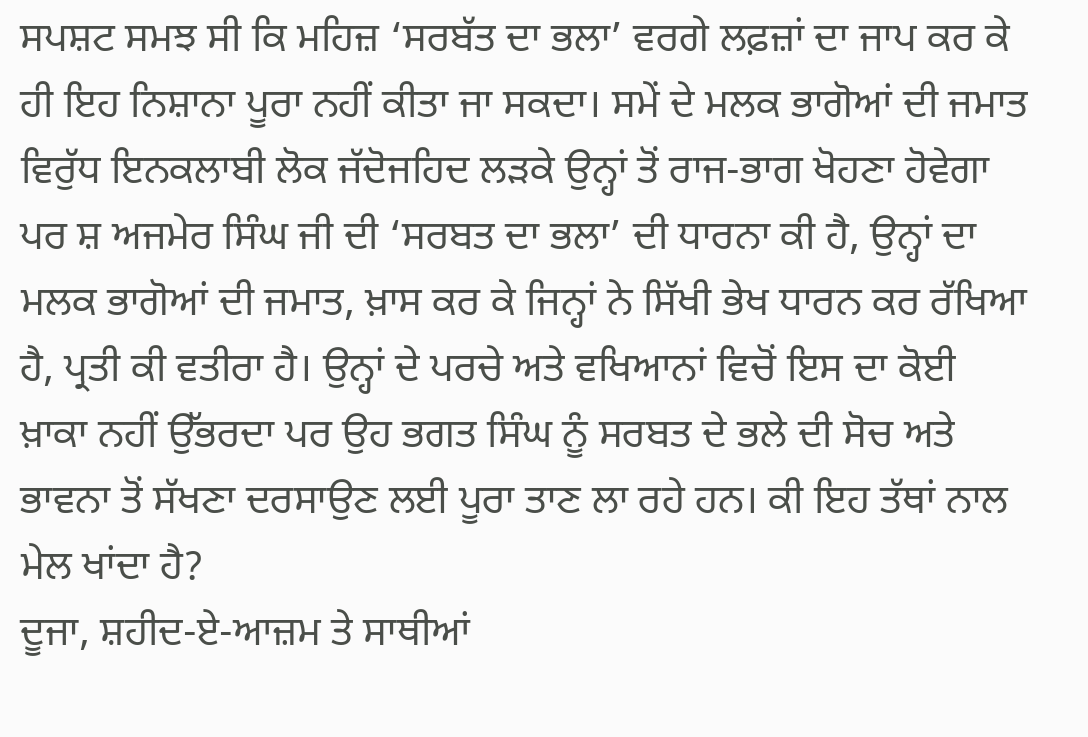ਸਪਸ਼ਟ ਸਮਝ ਸੀ ਕਿ ਮਹਿਜ਼ ‘ਸਰਬੱਤ ਦਾ ਭਲਾ’ ਵਰਗੇ ਲਫ਼ਜ਼ਾਂ ਦਾ ਜਾਪ ਕਰ ਕੇ ਹੀ ਇਹ ਨਿਸ਼ਾਨਾ ਪੂਰਾ ਨਹੀਂ ਕੀਤਾ ਜਾ ਸਕਦਾ। ਸਮੇਂ ਦੇ ਮਲਕ ਭਾਗੋਆਂ ਦੀ ਜਮਾਤ ਵਿਰੁੱਧ ਇਨਕਲਾਬੀ ਲੋਕ ਜੱਦੋਜਹਿਦ ਲੜਕੇ ਉਨ੍ਹਾਂ ਤੋਂ ਰਾਜ-ਭਾਗ ਖੋਹਣਾ ਹੋਵੇਗਾ ਪਰ ਸ਼ ਅਜਮੇਰ ਸਿੰਘ ਜੀ ਦੀ ‘ਸਰਬਤ ਦਾ ਭਲਾ’ ਦੀ ਧਾਰਨਾ ਕੀ ਹੈ, ਉਨ੍ਹਾਂ ਦਾ ਮਲਕ ਭਾਗੋਆਂ ਦੀ ਜਮਾਤ, ਖ਼ਾਸ ਕਰ ਕੇ ਜਿਨ੍ਹਾਂ ਨੇ ਸਿੱਖੀ ਭੇਖ ਧਾਰਨ ਕਰ ਰੱਖਿਆ ਹੈ, ਪ੍ਰਤੀ ਕੀ ਵਤੀਰਾ ਹੈ। ਉਨ੍ਹਾਂ ਦੇ ਪਰਚੇ ਅਤੇ ਵਖਿਆਨਾਂ ਵਿਚੋਂ ਇਸ ਦਾ ਕੋਈ ਖ਼ਾਕਾ ਨਹੀਂ ਉੱਭਰਦਾ ਪਰ ਉਹ ਭਗਤ ਸਿੰਘ ਨੂੰ ਸਰਬਤ ਦੇ ਭਲੇ ਦੀ ਸੋਚ ਅਤੇ ਭਾਵਨਾ ਤੋਂ ਸੱਖਣਾ ਦਰਸਾਉਣ ਲਈ ਪੂਰਾ ਤਾਣ ਲਾ ਰਹੇ ਹਨ। ਕੀ ਇਹ ਤੱਥਾਂ ਨਾਲ ਮੇਲ ਖਾਂਦਾ ਹੈ?
ਦੂਜਾ, ਸ਼ਹੀਦ-ਏ-ਆਜ਼ਮ ਤੇ ਸਾਥੀਆਂ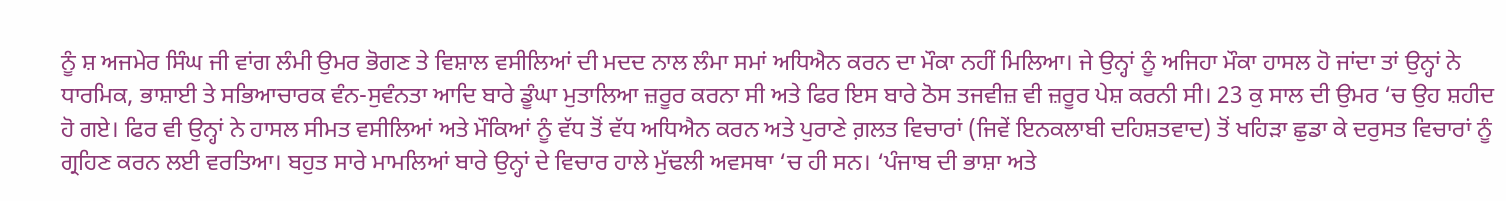ਨੂੰ ਸ਼ ਅਜਮੇਰ ਸਿੰਘ ਜੀ ਵਾਂਗ ਲੰਮੀ ਉਮਰ ਭੋਗਣ ਤੇ ਵਿਸ਼ਾਲ ਵਸੀਲਿਆਂ ਦੀ ਮਦਦ ਨਾਲ ਲੰਮਾ ਸਮਾਂ ਅਧਿਐਨ ਕਰਨ ਦਾ ਮੌਕਾ ਨਹੀਂ ਮਿਲਿਆ। ਜੇ ਉਨ੍ਹਾਂ ਨੂੰ ਅਜਿਹਾ ਮੌਕਾ ਹਾਸਲ ਹੋ ਜਾਂਦਾ ਤਾਂ ਉਨ੍ਹਾਂ ਨੇ ਧਾਰਮਿਕ, ਭਾਸ਼ਾਈ ਤੇ ਸਭਿਆਚਾਰਕ ਵੰਨ-ਸੁਵੰਨਤਾ ਆਦਿ ਬਾਰੇ ਡੂੰਘਾ ਮੁਤਾਲਿਆ ਜ਼ਰੂਰ ਕਰਨਾ ਸੀ ਅਤੇ ਫਿਰ ਇਸ ਬਾਰੇ ਠੋਸ ਤਜਵੀਜ਼ ਵੀ ਜ਼ਰੂਰ ਪੇਸ਼ ਕਰਨੀ ਸੀ। 23 ਕੁ ਸਾਲ ਦੀ ਉਮਰ ‘ਚ ਉਹ ਸ਼ਹੀਦ ਹੋ ਗਏ। ਫਿਰ ਵੀ ਉਨ੍ਹਾਂ ਨੇ ਹਾਸਲ ਸੀਮਤ ਵਸੀਲਿਆਂ ਅਤੇ ਮੌਕਿਆਂ ਨੂੰ ਵੱਧ ਤੋਂ ਵੱਧ ਅਧਿਐਨ ਕਰਨ ਅਤੇ ਪੁਰਾਣੇ ਗ਼ਲਤ ਵਿਚਾਰਾਂ (ਜਿਵੇਂ ਇਨਕਲਾਬੀ ਦਹਿਸ਼ਤਵਾਦ) ਤੋਂ ਖਹਿੜਾ ਛੁਡਾ ਕੇ ਦਰੁਸਤ ਵਿਚਾਰਾਂ ਨੂੰ ਗ੍ਰਹਿਣ ਕਰਨ ਲਈ ਵਰਤਿਆ। ਬਹੁਤ ਸਾਰੇ ਮਾਮਲਿਆਂ ਬਾਰੇ ਉਨ੍ਹਾਂ ਦੇ ਵਿਚਾਰ ਹਾਲੇ ਮੁੱਢਲੀ ਅਵਸਥਾ ‘ਚ ਹੀ ਸਨ। ‘ਪੰਜਾਬ ਦੀ ਭਾਸ਼ਾ ਅਤੇ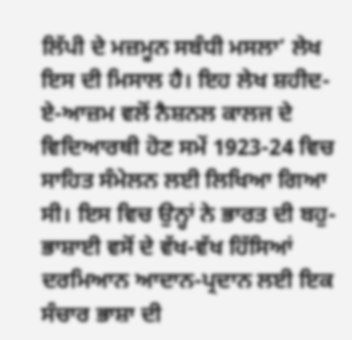ਲਿੱਪੀ ਦੇ ਮਜ਼ਮੂਨ ਸਬੰਧੀ ਮਸਲਾ’ ਲੇਖ ਇਸ ਦੀ ਮਿਸਾਲ ਹੈ। ਇਹ ਲੇਖ ਸ਼ਹੀਦ-ਏ-ਆਜ਼ਮ ਵਲੋਂ ਨੈਸ਼ਨਲ ਕਾਲਜ ਦੇ ਵਿਦਿਆਰਥੀ ਹੋਣ ਸਮੇਂ 1923-24 ਵਿਚ ਸਾਹਿਤ ਸੰਮੇਲਨ ਲਈ ਲਿਖਿਆ ਗਿਆ ਸੀ। ਇਸ ਵਿਚ ਉਨ੍ਹਾਂ ਨੇ ਭਾਰਤ ਦੀ ਬਹੁ-ਭਾਸ਼ਾਈ ਵਸੋਂ ਦੇ ਵੱਖ-ਵੱਖ ਹਿੱਸਿਆਂ ਦਰਮਿਆਨ ਆਦਾਨ-ਪ੍ਰਦਾਨ ਲਈ ਇਕ ਸੰਚਾਰ ਭਾਸ਼ਾ ਦੀ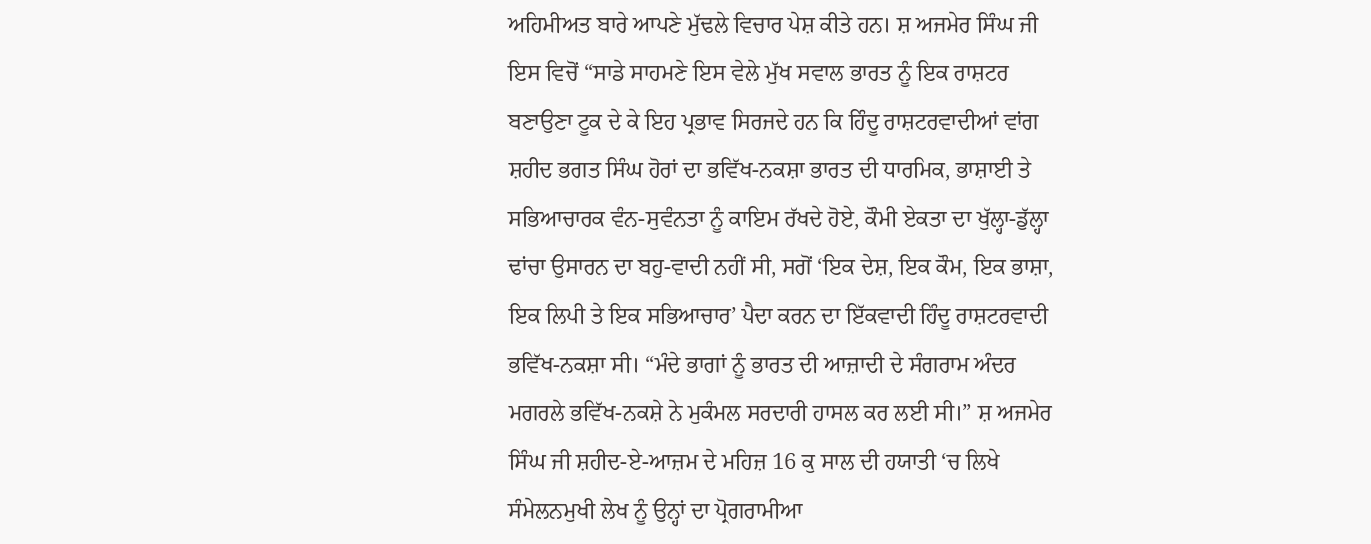ਅਹਿਮੀਅਤ ਬਾਰੇ ਆਪਣੇ ਮੁੱਢਲੇ ਵਿਚਾਰ ਪੇਸ਼ ਕੀਤੇ ਹਨ। ਸ਼ ਅਜਮੇਰ ਸਿੰਘ ਜੀ ਇਸ ਵਿਚੋਂ “ਸਾਡੇ ਸਾਹਮਣੇ ਇਸ ਵੇਲੇ ਮੁੱਖ ਸਵਾਲ ਭਾਰਤ ਨੂੰ ਇਕ ਰਾਸ਼ਟਰ ਬਣਾਉਣਾ ਟੂਕ ਦੇ ਕੇ ਇਹ ਪ੍ਰਭਾਵ ਸਿਰਜਦੇ ਹਨ ਕਿ ਹਿੰਦੂ ਰਾਸ਼ਟਰਵਾਦੀਆਂ ਵਾਂਗ ਸ਼ਹੀਦ ਭਗਤ ਸਿੰਘ ਹੋਰਾਂ ਦਾ ਭਵਿੱਖ-ਨਕਸ਼ਾ ਭਾਰਤ ਦੀ ਧਾਰਮਿਕ, ਭਾਸ਼ਾਈ ਤੇ ਸਭਿਆਚਾਰਕ ਵੰਨ-ਸੁਵੰਨਤਾ ਨੂੰ ਕਾਇਮ ਰੱਖਦੇ ਹੋਏ, ਕੌਮੀ ਏਕਤਾ ਦਾ ਖੁੱਲ੍ਹਾ-ਡੁੱਲ੍ਹਾ ਢਾਂਚਾ ਉਸਾਰਨ ਦਾ ਬਹੁ-ਵਾਦੀ ਨਹੀਂ ਸੀ, ਸਗੋਂ ‘ਇਕ ਦੇਸ਼, ਇਕ ਕੌਮ, ਇਕ ਭਾਸ਼ਾ, ਇਕ ਲਿਪੀ ਤੇ ਇਕ ਸਭਿਆਚਾਰ’ ਪੈਦਾ ਕਰਨ ਦਾ ਇੱਕਵਾਦੀ ਹਿੰਦੂ ਰਾਸ਼ਟਰਵਾਦੀ ਭਵਿੱਖ-ਨਕਸ਼ਾ ਸੀ। “ਮੰਦੇ ਭਾਗਾਂ ਨੂੰ ਭਾਰਤ ਦੀ ਆਜ਼ਾਦੀ ਦੇ ਸੰਗਰਾਮ ਅੰਦਰ ਮਗਰਲੇ ਭਵਿੱਖ-ਨਕਸ਼ੇ ਨੇ ਮੁਕੰਮਲ ਸਰਦਾਰੀ ਹਾਸਲ ਕਰ ਲਈ ਸੀ।” ਸ਼ ਅਜਮੇਰ ਸਿੰਘ ਜੀ ਸ਼ਹੀਦ-ਏ-ਆਜ਼ਮ ਦੇ ਮਹਿਜ਼ 16 ਕੁ ਸਾਲ ਦੀ ਹਯਾਤੀ ‘ਚ ਲਿਖੇ ਸੰਮੇਲਨਮੁਖੀ ਲੇਖ ਨੂੰ ਉਨ੍ਹਾਂ ਦਾ ਪ੍ਰੋਗਰਾਮੀਆ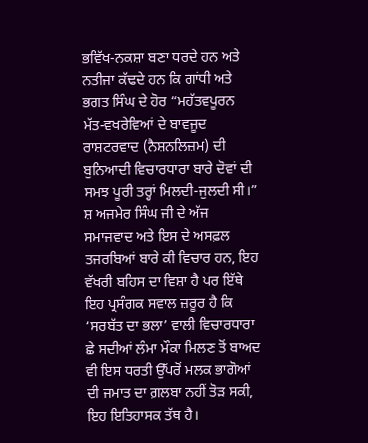ਭਵਿੱਖ-ਨਕਸ਼ਾ ਬਣਾ ਧਰਦੇ ਹਨ ਅਤੇ ਨਤੀਜਾ ਕੱਢਦੇ ਹਨ ਕਿ ਗਾਂਧੀ ਅਤੇ ਭਗਤ ਸਿੰਘ ਦੇ ਹੋਰ “ਮਹੱਤਵਪੂਰਨ ਮੱਤ-ਵਖਰੇਵਿਆਂ ਦੇ ਬਾਵਜੂਦ ਰਾਸ਼ਟਰਵਾਦ (ਨੈਸ਼ਨਲਿਜ਼ਮ) ਦੀ ਬੁਨਿਆਦੀ ਵਿਚਾਰਧਾਰਾ ਬਾਰੇ ਦੋਵਾਂ ਦੀ ਸਮਝ ਪੂਰੀ ਤਰ੍ਹਾਂ ਮਿਲਦੀ-ਜੁਲਦੀ ਸੀ।”
ਸ਼ ਅਜਮੇਰ ਸਿੰਘ ਜੀ ਦੇ ਅੱਜ ਸਮਾਜਵਾਦ ਅਤੇ ਇਸ ਦੇ ਅਸਫ਼ਲ ਤਜਰਬਿਆਂ ਬਾਰੇ ਕੀ ਵਿਚਾਰ ਹਨ, ਇਹ ਵੱਖਰੀ ਬਹਿਸ ਦਾ ਵਿਸ਼ਾ ਹੈ ਪਰ ਇੱਥੇ ਇਹ ਪ੍ਰਸੰਗਕ ਸਵਾਲ ਜ਼ਰੂਰ ਹੈ ਕਿ ‘ਸਰਬੱਤ ਦਾ ਭਲਾ’ ਵਾਲੀ ਵਿਚਾਰਧਾਰਾ ਛੇ ਸਦੀਆਂ ਲੰਮਾ ਮੌਕਾ ਮਿਲਣ ਤੋਂ ਬਾਅਦ ਵੀ ਇਸ ਧਰਤੀ ਉੱਪਰੋਂ ਮਲਕ ਭਾਗੋਆਂ ਦੀ ਜਮਾਤ ਦਾ ਗ਼ਲਬਾ ਨਹੀਂ ਤੋੜ ਸਕੀ, ਇਹ ਇਤਿਹਾਸਕ ਤੱਥ ਹੈ।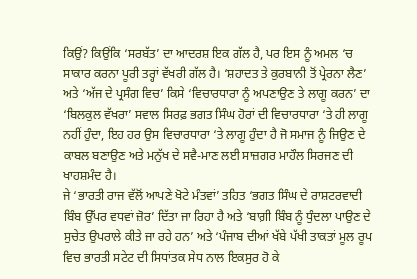ਕਿਉਂ? ਕਿਉਂਕਿ ‘ਸਰਬੱਤ’ ਦਾ ਆਦਰਸ਼ ਇਕ ਗੱਲ ਹੈ, ਪਰ ਇਸ ਨੂੰ ਅਮਲ ‘ਚ ਸਾਕਾਰ ਕਰਨਾ ਪੂਰੀ ਤਰ੍ਹਾਂ ਵੱਖਰੀ ਗੱਲ ਹੈ। ‘ਸ਼ਹਾਦਤ ਤੇ ਕੁਰਬਾਨੀ ਤੋਂ ਪ੍ਰੇਰਨਾ ਲੈਣ’ ਅਤੇ ‘ਅੱਜ ਦੇ ਪ੍ਰਸੰਗ ਵਿਚ’ ਕਿਸੇ ‘ਵਿਚਾਰਧਾਰਾ ਨੂੰ ਅਪਣਾਉਣ ਤੇ ਲਾਗੂ ਕਰਨ’ ਦਾ ‘ਬਿਲਕੁਲ ਵੱਖਰਾ’ ਸਵਾਲ ਸਿਰਫ਼ ਭਗਤ ਸਿੰਘ ਹੋਰਾਂ ਦੀ ਵਿਚਾਰਧਾਰਾ ‘ਤੇ ਹੀ ਲਾਗੂ ਨਹੀਂ ਹੁੰਦਾ, ਇਹ ਹਰ ਉਸ ਵਿਚਾਰਧਾਰਾ ‘ਤੇ ਲਾਗੂ ਹੁੰਦਾ ਹੈ ਜੋ ਸਮਾਜ ਨੂੰ ਜਿਉਣ ਦੇ ਕਾਬਲ ਬਣਾਉਣ ਅਤੇ ਮਨੁੱਖ ਦੇ ਸਵੈ-ਮਾਣ ਲਈ ਸਾਜ਼ਗਰ ਮਾਹੌਲ ਸਿਰਜਣ ਦੀ ਖਾਹਸ਼ਮੰਦ ਹੈ।
ਜੇ ‘ਭਾਰਤੀ ਰਾਜ ਵੱਲੋਂ ਆਪਣੇ ਖੋਟੇ ਮੰਤਵਾਂ’ ਤਹਿਤ ‘ਭਗਤ ਸਿੰਘ ਦੇ ਰਾਸ਼ਟਰਵਾਦੀ ਬਿੰਬ ਉੱਪਰ ਵਧਵਾਂ ਜ਼ੋਰ’ ਦਿੱਤਾ ਜਾ ਰਿਹਾ ਹੈ ਅਤੇ ‘ਬਾਗ਼ੀ ਬਿੰਬ ਨੂੰ ਧੁੰਦਲਾ ਪਾਉਣ ਦੇ ਸੁਚੇਤ ਉਪਰਾਲੇ ਕੀਤੇ ਜਾ ਰਹੇ ਹਨ’ ਅਤੇ ‘ਪੰਜਾਬ ਦੀਆਂ ਖੱਬੇ ਪੱਖੀ ਤਾਕਤਾਂ ਮੂਲ ਰੂਪ ਵਿਚ ਭਾਰਤੀ ਸਟੇਟ ਦੀ ਸਿਧਾਂਤਕ ਸੇਧ ਨਾਲ ਇਕਸੁਰ ਹੋ ਕੇ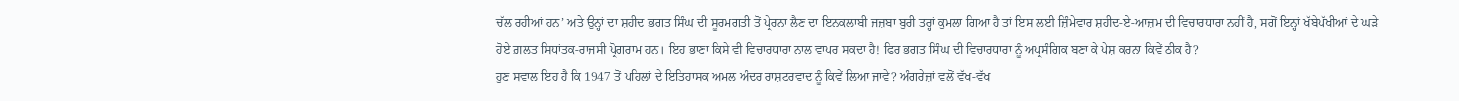ਚੱਲ ਰਹੀਆਂ ਹਨ’ ਅਤੇ ਉਨ੍ਹਾਂ ਦਾ ਸ਼ਹੀਦ ਭਗਤ ਸਿੰਘ ਦੀ ਸੂਰਮਗਤੀ ਤੋਂ ਪ੍ਰੇਰਨਾ ਲੈਣ ਦਾ ਇਨਕਲਾਬੀ ਜਜ਼ਬਾ ਬੁਰੀ ਤਰ੍ਹਾਂ ਕੁਮਲਾ ਗਿਆ ਹੈ ਤਾਂ ਇਸ ਲਈ ਜ਼ਿੰਮੇਵਾਰ ਸ਼ਹੀਦ-ਏ-ਆਜ਼ਮ ਦੀ ਵਿਚਾਰਧਾਰਾ ਨਹੀਂ ਹੈ, ਸਗੋਂ ਇਨ੍ਹਾਂ ਖੱਬੇਪੱਖੀਆਂ ਦੇ ਘੜੇ ਹੋਏ ਗ਼ਲਤ ਸਿਧਾਂਤਕ-ਰਾਜਸੀ ਪ੍ਰੋਗਰਾਮ ਹਨ। ਇਹ ਭਾਣਾ ਕਿਸੇ ਵੀ ਵਿਚਾਰਧਾਰਾ ਨਾਲ ਵਾਪਰ ਸਕਦਾ ਹੈ! ਫਿਰ ਭਗਤ ਸਿੰਘ ਦੀ ਵਿਚਾਰਧਾਰਾ ਨੂੰ ਅਪ੍ਰਸੰਗਿਕ ਬਣਾ ਕੇ ਪੇਸ਼ ਕਰਨਾ ਕਿਵੇਂ ਠੀਕ ਹੈ?
ਹੁਣ ਸਵਾਲ ਇਹ ਹੈ ਕਿ 1947 ਤੋਂ ਪਹਿਲਾਂ ਦੇ ਇਤਿਹਾਸਕ ਅਮਲ ਅੰਦਰ ਰਾਸ਼ਟਰਵਾਦ ਨੂੰ ਕਿਵੇਂ ਲਿਆ ਜਾਵੇ? ਅੰਗਰੇਜ਼ਾਂ ਵਲੋਂ ਵੱਖ-ਵੱਖ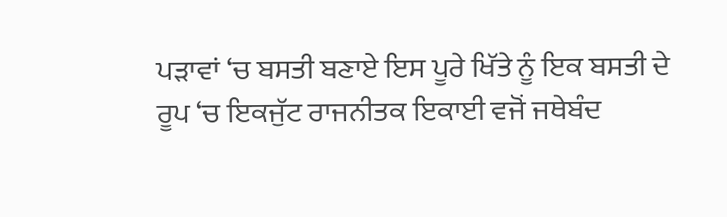ਪੜਾਵਾਂ ‘ਚ ਬਸਤੀ ਬਣਾਏ ਇਸ ਪੂਰੇ ਖਿੱਤੇ ਨੂੰ ਇਕ ਬਸਤੀ ਦੇ ਰੂਪ ‘ਚ ਇਕਜੁੱਟ ਰਾਜਨੀਤਕ ਇਕਾਈ ਵਜੋਂ ਜਥੇਬੰਦ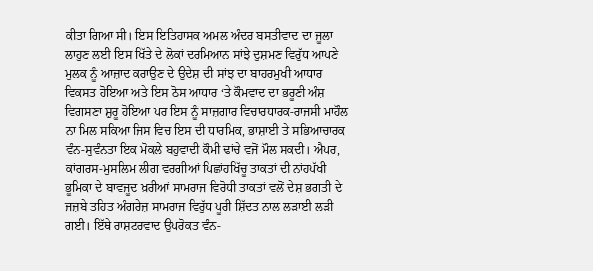ਕੀਤਾ ਗਿਆ ਸੀ। ਇਸ ਇਤਿਹਾਸਕ ਅਮਲ ਅੰਦਰ ਬਸਤੀਵਾਦ ਦਾ ਜੂਲਾ ਲਾਹੁਣ ਲਈ ਇਸ ਖਿੱਤੇ ਦੇ ਲੋਕਾਂ ਦਰਮਿਆਨ ਸਾਂਝੇ ਦੁਸ਼ਮਣ ਵਿਰੁੱਧ ਆਪਣੇ ਮੁਲਕ ਨੂੰ ਆਜ਼ਾਦ ਕਰਾਉਣ ਦੇ ਉਦੇਸ਼ ਦੀ ਸਾਂਝ ਦਾ ਬਾਹਰਮੁਖੀ ਆਧਾਰ ਵਿਕਸਤ ਹੋਇਆ ਅਤੇ ਇਸ ਠੋਸ ਆਧਾਰ ‘ਤੇ ਕੌਮਵਾਦ ਦਾ ਭਰੂਣੀ ਅੰਸ਼ ਵਿਗਸਣਾ ਸ਼ੁਰੂ ਹੋਇਆ ਪਰ ਇਸ ਨੂੰ ਸਾਜ਼ਗਾਰ ਵਿਚਾਰਧਾਰਕ-ਰਾਜਸੀ ਮਾਹੌਲ ਨਾ ਮਿਲ ਸਕਿਆ ਜਿਸ ਵਿਚ ਇਸ ਦੀ ਧਾਰਮਿਕ, ਭਾਸ਼ਾਈ ਤੇ ਸਭਿਆਚਾਰਕ ਵੰਨ-ਸੁਵੰਨਤਾ ਇਕ ਮੋਕਲੇ ਬਹੁਵਾਦੀ ਕੌਮੀ ਢਾਂਚੇ ਵਜੋਂ ਮੌਲ ਸਕਦੀ। ਐਪਰ, ਕਾਂਗਰਸ-ਮੁਸਲਿਮ ਲੀਗ ਵਰਗੀਆਂ ਪਿਛਾਂਹਖਿੱਚੂ ਤਾਕਤਾਂ ਦੀ ਨਾਂਹਪੱਖੀ ਭੂਮਿਕਾ ਦੇ ਬਾਵਜੂਦ ਖ਼ਰੀਆਂ ਸਾਮਰਾਜ ਵਿਰੋਧੀ ਤਾਕਤਾਂ ਵਲੋਂ ਦੇਸ਼ ਭਗਤੀ ਦੇ ਜਜ਼ਬੇ ਤਹਿਤ ਅੰਗਰੇਜ਼ ਸਾਮਰਾਜ ਵਿਰੁੱਧ ਪੂਰੀ ਸ਼ਿੱਦਤ ਨਾਲ ਲੜਾਈ ਲੜੀ ਗਈ। ਇੱਥੇ ਰਾਸ਼ਟਰਵਾਦ ਉਪਰੋਕਤ ਵੰਨ-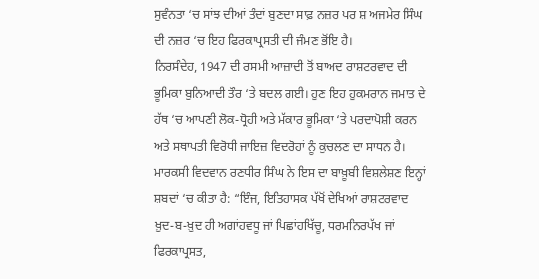ਸੁਵੰਨਤਾ ‘ਚ ਸਾਂਝ ਦੀਆਂ ਤੰਦਾਂ ਬੁਣਦਾ ਸਾਫ਼ ਨਜ਼ਰ ਪਰ ਸ਼ ਅਜਮੇਰ ਸਿੰਘ ਦੀ ਨਜ਼ਰ ‘ਚ ਇਹ ਫਿਰਕਾਪ੍ਰਸਤੀ ਦੀ ਜੰਮਣ ਭੋਂਇ ਹੈ।
ਨਿਰਸੰਦੇਹ, 1947 ਦੀ ਰਸਮੀ ਆਜ਼ਾਦੀ ਤੋਂ ਬਾਅਦ ਰਾਸ਼ਟਰਵਾਦ ਦੀ ਭੂਮਿਕਾ ਬੁਨਿਆਦੀ ਤੌਰ ‘ਤੇ ਬਦਲ ਗਈ। ਹੁਣ ਇਹ ਹੁਕਮਰਾਨ ਜਮਾਤ ਦੇ ਹੱਥ ‘ਚ ਆਪਣੀ ਲੋਕ-ਧ੍ਰੋਹੀ ਅਤੇ ਮੱਕਾਰ ਭੂਮਿਕਾ ‘ਤੇ ਪਰਦਾਪੋਸ਼ੀ ਕਰਨ ਅਤੇ ਸਥਾਪਤੀ ਵਿਰੋਧੀ ਜਾਇਜ਼ ਵਿਦਰੋਹਾਂ ਨੂੰ ਕੁਚਲਣ ਦਾ ਸਾਧਨ ਹੈ। ਮਾਰਕਸੀ ਵਿਦਵਾਨ ਰਣਧੀਰ ਸਿੰਘ ਨੇ ਇਸ ਦਾ ਬਾਖ਼ੂਬੀ ਵਿਸ਼ਲੇਸ਼ਣ ਇਨ੍ਹਾਂ ਸ਼ਬਦਾਂ ‘ਚ ਕੀਤਾ ਹੈ: “ਇੰਜ, ਇਤਿਹਾਸਕ ਪੱਖੋਂ ਦੇਖਿਆਂ ਰਾਸ਼ਟਰਵਾਦ ਖ਼ੁਦ-ਬ-ਖ਼ੁਦ ਹੀ ਅਗਾਂਹਵਧੂ ਜਾਂ ਪਿਛਾਂਹਖਿੱਚੂ, ਧਰਮਨਿਰਪੱਖ ਜਾਂ ਫਿਰਕਾਪ੍ਰਸਤ,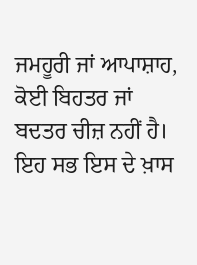ਜਮਹੂਰੀ ਜਾਂ ਆਪਾਸ਼ਾਹ, ਕੋਈ ਬਿਹਤਰ ਜਾਂ ਬਦਤਰ ਚੀਜ਼ ਨਹੀਂ ਹੈ। ਇਹ ਸਭ ਇਸ ਦੇ ਖ਼ਾਸ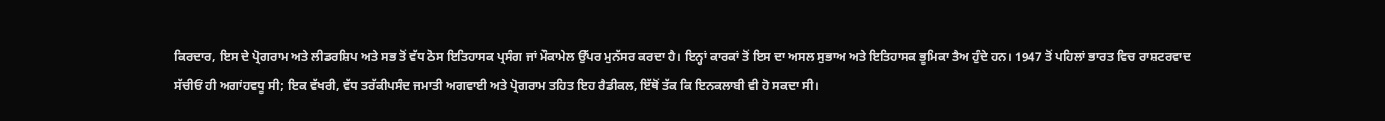ਕਿਰਦਾਰ, ਇਸ ਦੇ ਪ੍ਰੋਗਰਾਮ ਅਤੇ ਲੀਡਰਸ਼ਿਪ ਅਤੇ ਸਭ ਤੋਂ ਵੱਧ ਠੋਸ ਇਤਿਹਾਸਕ ਪ੍ਰਸੰਗ ਜਾਂ ਮੌਕਾਮੇਲ ਉੱਪਰ ਮੁਨੱਸਰ ਕਰਦਾ ਹੈ। ਇਨ੍ਹਾਂ ਕਾਰਕਾਂ ਤੋਂ ਇਸ ਦਾ ਅਸਲ ਸੁਭਾਅ ਅਤੇ ਇਤਿਹਾਸਕ ਭੂਮਿਕਾ ਤੈਅ ਹੁੰਦੇ ਹਨ। 1947 ਤੋਂ ਪਹਿਲਾਂ ਭਾਰਤ ਵਿਚ ਰਾਸ਼ਟਰਵਾਦ ਸੱਚੀਓਂ ਹੀ ਅਗਾਂਹਵਧੂ ਸੀ; ਇਕ ਵੱਖਰੀ, ਵੱਧ ਤਰੱਕੀਪਸੰਦ ਜਮਾਤੀ ਅਗਵਾਈ ਅਤੇ ਪ੍ਰੋਗਰਾਮ ਤਹਿਤ ਇਹ ਰੈਡੀਕਲ, ਇੱਥੋਂ ਤੱਕ ਕਿ ਇਨਕਲਾਬੀ ਵੀ ਹੋ ਸਕਦਾ ਸੀ।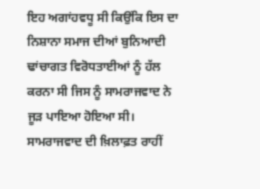ਇਹ ਅਗਾਂਹਵਧੂ ਸੀ ਕਿਉਂਕਿ ਇਸ ਦਾ ਨਿਸ਼ਾਨਾ ਸਮਾਜ ਦੀਆਂ ਬੁਨਿਆਦੀ ਢਾਂਚਾਗਤ ਵਿਰੋਧਤਾਈਆਂ ਨੂੰ ਹੱਲ ਕਰਨਾ ਸੀ ਜਿਸ ਨੂੰ ਸਾਮਰਾਜਵਾਦ ਨੇ ਜੂੜ ਪਾਇਆ ਹੋਇਆ ਸੀ। ਸਾਮਰਾਜਵਾਦ ਦੀ ਖ਼ਿਲਾਫ਼ਤ ਰਾਹੀਂ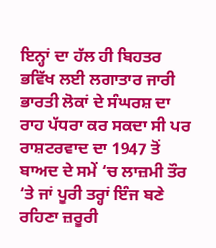ਇਨ੍ਹਾਂ ਦਾ ਹੱਲ ਹੀ ਬਿਹਤਰ ਭਵਿੱਖ ਲਈ ਲਗਾਤਾਰ ਜਾਰੀ ਭਾਰਤੀ ਲੋਕਾਂ ਦੇ ਸੰਘਰਸ਼ ਦਾ ਰਾਹ ਪੱਧਰਾ ਕਰ ਸਕਦਾ ਸੀ ਪਰ ਰਾਸ਼ਟਰਵਾਦ ਦਾ 1947 ਤੋਂ ਬਾਅਦ ਦੇ ਸਮੇਂ ‘ਚ ਲਾਜ਼ਮੀ ਤੌਰ ‘ਤੇ ਜਾਂ ਪੂਰੀ ਤਰ੍ਹਾਂ ਇੰਜ ਬਣੇ ਰਹਿਣਾ ਜ਼ਰੂਰੀ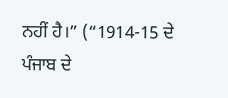ਨਹੀਂ ਹੈ।” (“1914-15 ਦੇ ਪੰਜਾਬ ਦੇ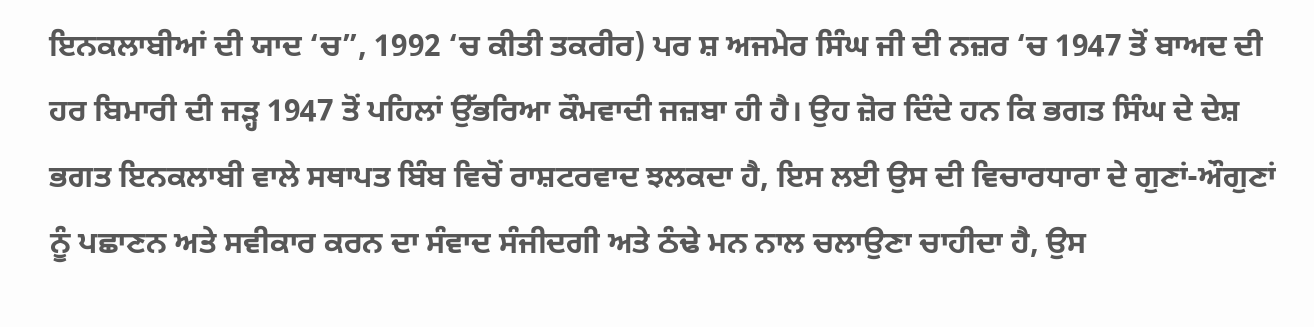ਇਨਕਲਾਬੀਆਂ ਦੀ ਯਾਦ ‘ਚ”, 1992 ‘ਚ ਕੀਤੀ ਤਕਰੀਰ) ਪਰ ਸ਼ ਅਜਮੇਰ ਸਿੰਘ ਜੀ ਦੀ ਨਜ਼ਰ ‘ਚ 1947 ਤੋਂ ਬਾਅਦ ਦੀ ਹਰ ਬਿਮਾਰੀ ਦੀ ਜੜ੍ਹ 1947 ਤੋਂ ਪਹਿਲਾਂ ਉੱਭਰਿਆ ਕੌਮਵਾਦੀ ਜਜ਼ਬਾ ਹੀ ਹੈ। ਉਹ ਜ਼ੋਰ ਦਿੰਦੇ ਹਨ ਕਿ ਭਗਤ ਸਿੰਘ ਦੇ ਦੇਸ਼ ਭਗਤ ਇਨਕਲਾਬੀ ਵਾਲੇ ਸਥਾਪਤ ਬਿੰਬ ਵਿਚੋਂ ਰਾਸ਼ਟਰਵਾਦ ਝਲਕਦਾ ਹੈ, ਇਸ ਲਈ ਉਸ ਦੀ ਵਿਚਾਰਧਾਰਾ ਦੇ ਗੁਣਾਂ-ਔਗੁਣਾਂ ਨੂੰ ਪਛਾਣਨ ਅਤੇ ਸਵੀਕਾਰ ਕਰਨ ਦਾ ਸੰਵਾਦ ਸੰਜੀਦਗੀ ਅਤੇ ਠੰਢੇ ਮਨ ਨਾਲ ਚਲਾਉਣਾ ਚਾਹੀਦਾ ਹੈ, ਉਸ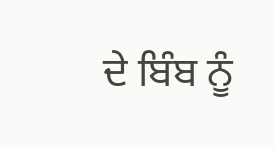ਦੇ ਬਿੰਬ ਨੂੰ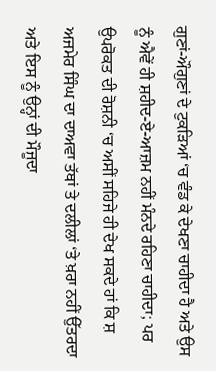ਗੁਣਾਂ-ਔਗੁਣਾਂ ਦੇ ਟੁਕੜਿਆਂ ‘ਚ ਵੰਡ ਕੇ ਦੇਖਣਾ ਚਾਹੀਦਾ ਹੈ ਅਤੇ ਉਸ ਨੂੰ ਐਵੇਂ ਹੀ ਸ਼ਹੀਦ-ਏ-ਆਜ਼ਮ ਨਹੀਂ ਮੰਨਦੇ ਰਹਿਣਾ ਚਾਹੀਦਾ; ਪਰ ਉਪਰੋਕਤ ਦੀ ਰੋਸ਼ਨੀ ‘ਚ ਅਸੀਂ ਸਹਿਜੇ ਹੀ ਦੇਖ ਸਕਦੇ ਹਾਂ ਕਿ ਸ਼ ਅਜਮੇਰ ਸਿੰਘ ਦਾ ਦਾਅਵਾ ਤੱਥਾਂ ਤੇ ਦਲੀਲਾਂ ‘ਤੇ ਖ਼ਰਾ ਨਹੀਂ ਉੱਤਰਦਾ ਅਤੇ ਇਸ ਨੂੰ ਉਨ੍ਹਾਂ ਦੀ ਮੌਜੂਦਾ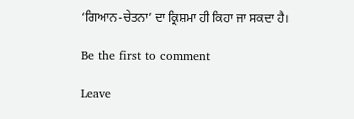‘ਗਿਆਨ-ਚੇਤਨਾ’ ਦਾ ਕ੍ਰਿਸ਼ਮਾ ਹੀ ਕਿਹਾ ਜਾ ਸਕਦਾ ਹੈ।

Be the first to comment

Leave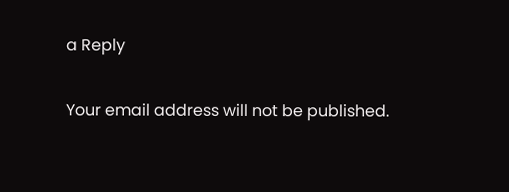a Reply

Your email address will not be published.